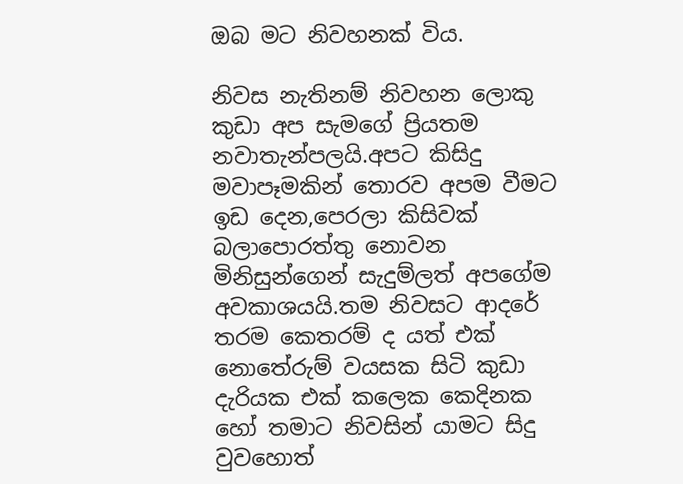ඔබ මට නිවහනක් විය.

නිවස නැතිනම් නිවහන ලොකු කුඩා අප සැමගේ ප්‍රියතම නවාතැන්පලයි.අපට කිසිදු මවාපෑමකින් තොරව අපම වීමට ඉඩ දෙන,පෙරලා කිසිවක් බලාපොරත්තු නොවන මිනිසුන්ගෙන් සැදුම්ලත් අපගේම අවකාශයයි.තම නිවසට ආදරේ තරම කෙතරම් ද යත් එක් නොතේරුම් වයසක සිටි කුඩා දැරියක එක් කලෙක කෙදිනක හෝ තමාට නිවසින් යාමට සිදු වුවහොත්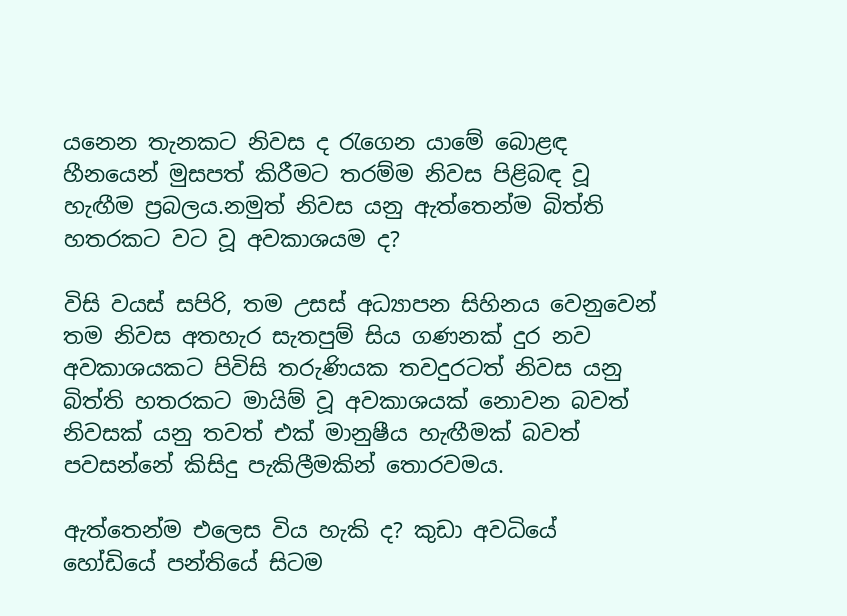යනෙන තැනකට නිවස ද රැගෙන යාමේ බොළඳ හීනයෙන් මුසපත් කිරීමට තරම්ම නිවස පිළිබඳ වූ හැඟීම ප්‍රබලය.නමුත් නිවස යනු ඇත්තෙන්ම බිත්ති හතරකට වට වූ අවකාශයම ද?

විසි වයස් සපිරි, තම උසස් අධ්‍යාපන සිහිනය වෙනුවෙන් තම නිවස අතහැර සැතපුම් සිය ගණනක් දුර නව අවකාශයකට පිවිසි තරුණියක තවදුරටත් නිවස යනු බිත්ති හතරකට මායිම් වූ අවකාශයක් නොවන බවත් නිවසක් යනු තවත් එක් මානුෂීය හැඟීමක් බවත් පවසන්නේ කිසිදු පැකිලීමකින් තොරවමය.

ඇත්තෙන්ම එලෙස විය හැකි ද? කුඩා අවධියේ හෝඩියේ පන්තියේ සිටම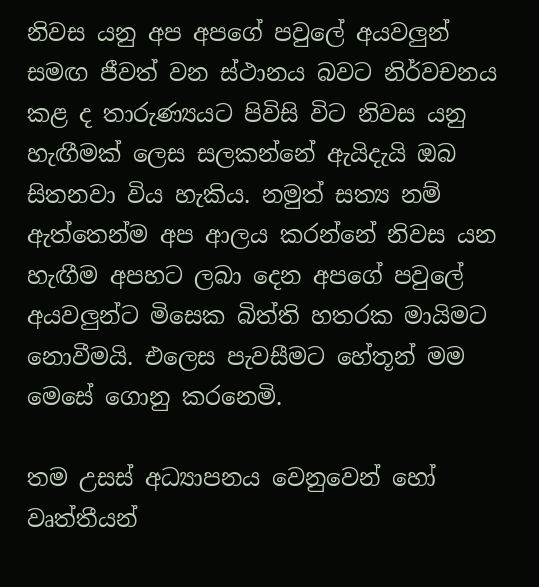නිවස යනු අප අපගේ පවුලේ අයවලුන් සමඟ ජීවත් වන ස්ථානය බවට නිර්වචනය කළ ද තාරුණ්‍යයට පිවිසි විට නිවස යනු හැඟීමක් ලෙස සලකන්නේ ඇයිදැයි ඔබ සිතනවා විය හැකිය. නමුත් සත්‍ය නම් ඇත්තෙන්ම අප ආලය කරන්නේ නිවස යන හැඟීම අපහට ලබා දෙන අපගේ පවුලේ අයවලුන්ට මිසෙක බිත්ති හතරක මායිමට නොවීමයි. එලෙස පැවසීමට හේතූන් මම මෙසේ ගොනු කරනෙමි.

තම උසස් අධ්‍යාපනය වෙනුවෙන් හෝ වෘත්තීයන්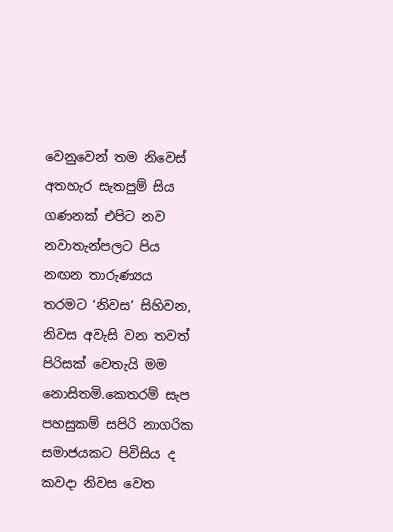වෙනුවෙන් තම නිවෙස් අතහැර සැතපුම් සිය ගණනක් එපිට නව නවාතැන්පලට පිය නඟන තාරුණ්‍යය තරමට ‘නිවස’ සිහිවන, නිවස අවැසි වන තවත් පිරිසක් වෙතැයි මම නොසිතමි.කෙතරම් සැප පහසුකම් සපිරි නාගරික සමාජයකට පිවිසිය ද කවදා නිවස වෙත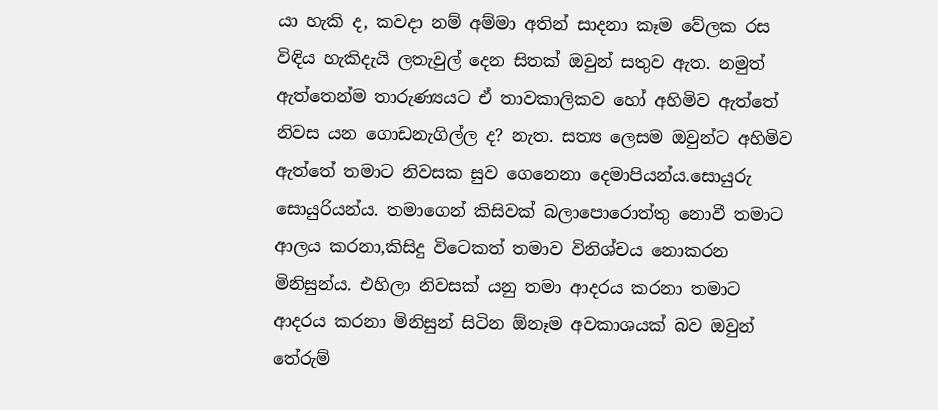යා හැකි ද, කවදා නම් අම්මා අතින් සාදනා කෑම වේලක රස විඳිය හැකිදැයි ලතැවුල් දෙන සිතක් ඔවුන් සතුව ඇත. නමුත් ඇත්තෙන්ම තාරුණ්‍යයට ඒ තාවකාලිකව හෝ අහිමිව ඇත්තේ නිවස යන ගොඩනැගිල්ල ද? නැත. සත්‍ය ලෙසම ඔවුන්ට අහිමිව ඇත්තේ තමාට නිවසක සුව ගෙනෙනා දෙමාපියන්ය.සොයුරු සොයුරියන්ය. තමාගෙන් කිසිවක් බලාපොරොත්තු නොවී තමාට ආලය කරනා,කිසිදු විටෙකත් තමාව විනිශ්චය නොකරන මිනිසුන්ය. එහිලා නිවසක් යනු තමා ආදරය කරනා තමාට ආදරය කරනා මිනිසුන් සිටින ඕනෑම අවකාශයක් බව ඔවුන් තේරුම්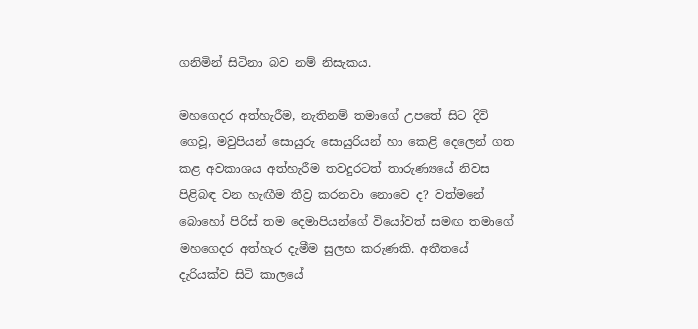ගනිමින් සිටිනා බව නම් නිසැකය.

මහගෙදර අත්හැරීම, නැතිනම් තමාගේ උපතේ සිට දිවි ගෙවූ, මවුපියන් සොයුරු සොයුරියන් හා කෙළි දෙලෙන් ගත කළ අවකාශය අත්හැරීම තවදුරටත් තාරුණ්‍යයේ නිවස පිළිබඳ වන හැඟීම තීව්‍ර කරනවා නොවෙ ද? වත්මනේ බොහෝ පිරිස් තම දෙමාපියන්ගේ වියෝවත් සමඟ තමාගේ මහගෙදර අත්හැර දැමීම සුලභ කරුණකි. අතීතයේ දැරියක්ව සිටි කාලයේ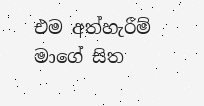එම අත්හැරීම් මාගේ සිත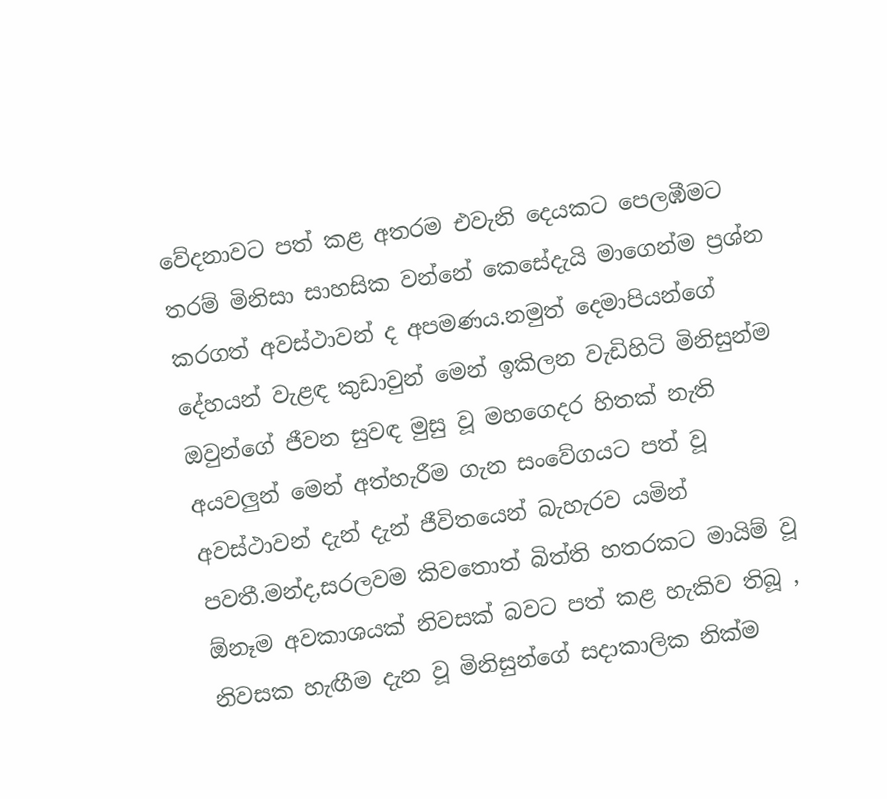වේදනාවට පත් කළ අතරම එවැනි දෙයකට පෙලඹීමට තරම් මිනිසා සාහසික වන්නේ කෙසේදැයි මාගෙන්ම ප්‍රශ්න කරගත් අවස්ථාවන් ද අපමණය.නමුත් දෙමාපියන්ගේ දේහයන් වැළඳ කුඩාවුන් මෙන් ඉකිලන වැඩිහිටි මිනිසුන්ම ඔවුන්ගේ ජීවන සුවඳ මුසු වූ මහගෙදර හිතක් නැති අයවලුන් මෙන් අත්හැරීම ගැන සංවේගයට පත් වූ අවස්ථාවන් දැන් දැන් ජීවිතයෙන් බැහැරව යමින් පවතී.මන්ද,සරලවම කිවතොත් බිත්ති හතරකට මායිම් වූ ඕනෑම අවකාශයක් නිවසක් බවට පත් කළ හැකිව තිබූ , නිවසක හැඟීම දැන වූ මිනිසුන්ගේ සදාකාලික නික්ම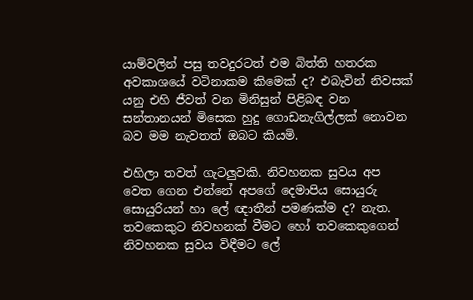යාම්වලින් පසු තවදුරටත් එම බිත්ති හතරක අවකාශයේ වටිනාකම කිමෙක් ද? එබැවින් නිවසක් යනු එහි ජීවත් වන මිනිසුන් පිළිබඳ වන සන්තානයන් මිසෙක හුදු ගොඩනැගිල්ලක් නොවන බව මම නැවතත් ඔබට කියමි.

එහිලා තවත් ගැටලුවකි. නිවහනක සුවය අප වෙත ගෙන එන්නේ අපගේ දෙමාපිය සොයුරු සොයුරියන් හා ලේ ඥාතීන් පමණක්ම ද? නැත. තවකෙකුට නිවහනක් වීමට හෝ තවකෙකුගෙන් නිවහනක සුවය විඳීමට ලේ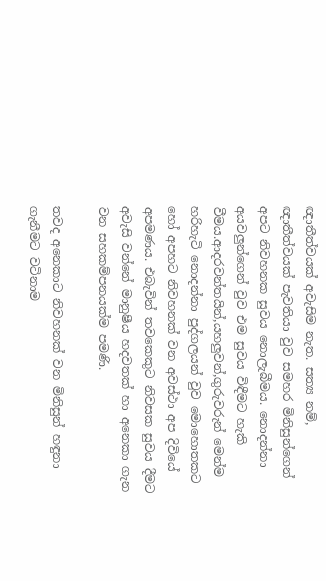ඥාතීත්වයක් අවැසිම නැත. සත්‍ය නම්, ඥාතීත්වයක් පැවතියා වුව සමහර මිනිසුන්ගෙන් අපට නිවහනක සුවය නොලැබීමය. නොදන්නා අයවලුන්ගෙන් වුව එම සුවය විඳීමට හැකි වීමය.ආදරවන්තයින්,යහලුවන්,ගුරුවරුන් මෙන්ම හරිහැටි නොදන්නා පුද්ගලයන් වුව මොහොතකට හෝ අපහට නිවහනක් වන අවස්ථා අප දිවියේ අපමණය. එබැවින් තවකෙකුට නිවසක සුවය දීමට අවැසි වන්නේ මානුෂීය හදවතක් හා අනෙකා ගැන වන සහකම්පනයක්ම පමණි.

තවද අනෙකාට නිවහනක් වන මිනිසුන් හඳුනා ගැනීමට වටිනාම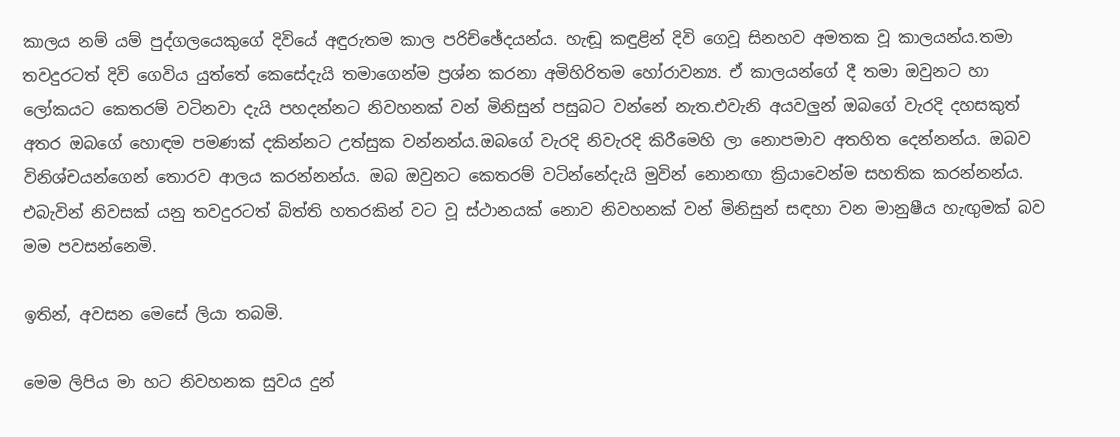කාලය නම් යම් පුද්ගලයෙකුගේ දිවියේ අඳුරුතම කාල පරිච්ඡේදයන්ය. හැඬූ කඳුළින් දිවි ගෙවූ සිනහව අමතක වූ කාලයන්ය.තමා තවදුරටත් දිවි ගෙවිය යුත්තේ කෙසේදැයි තමාගෙන්ම ප්‍රශ්න කරනා අමිහිරිතම හෝරාවන්‍ය. ඒ කාලයන්ගේ දී තමා ඔවුනට හා ලෝකයට කෙතරම් වටිනවා දැයි පහදන්නට නිවහනක් වන් මිනිසුන් පසුබට වන්නේ නැත.එවැනි අයවලුන් ඔබගේ වැරදි දහසකුත් අතර ඔබගේ හොඳම පමණක් දකින්නට උත්සුක වන්නන්ය.ඔබගේ වැරදි නිවැරදි කිරීමෙහි ලා නොපමාව අතහිත දෙන්නන්ය. ඔබව විනිශ්චයන්ගෙන් තොරව ආලය කරන්නන්ය. ඔබ ඔවුනට කෙතරම් වටින්නේදැයි මුවින් නොනඟා ක්‍රියාවෙන්ම සහතික කරන්නන්ය. එබැවින් නිවසක් යනු තවදුරටත් බිත්ති හතරකින් වට වූ ස්ථානයක් නොව නිවහනක් වන් මිනිසුන් සඳහා වන මානුෂීය හැඟුමක් බව මම පවසන්නෙමි.

ඉතින්, අවසන මෙසේ ලියා තබමි.

මෙම ලිපිය මා හට නිවහනක සුවය දුන්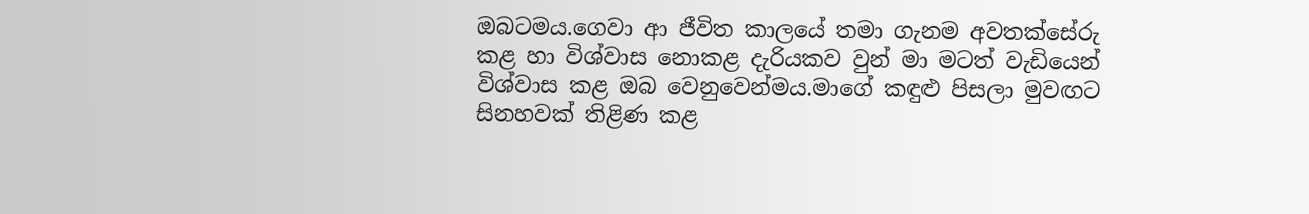ඔබටමය.ගෙවා ආ ජීවිත කාලයේ තමා ගැනම අවතක්සේරු කළ හා විශ්වාස නොකළ දැරියකව වුන් මා මටත් වැඩියෙන් විශ්වාස කළ ඔබ වෙනුවෙන්මය.මාගේ කඳුළු පිසලා මුවඟට සිනහවක් තිළිණ කළ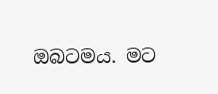ඔබටමය. මට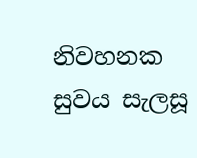නිවහනක සුවය සැලසූ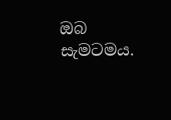ඔබ සැමටමය.